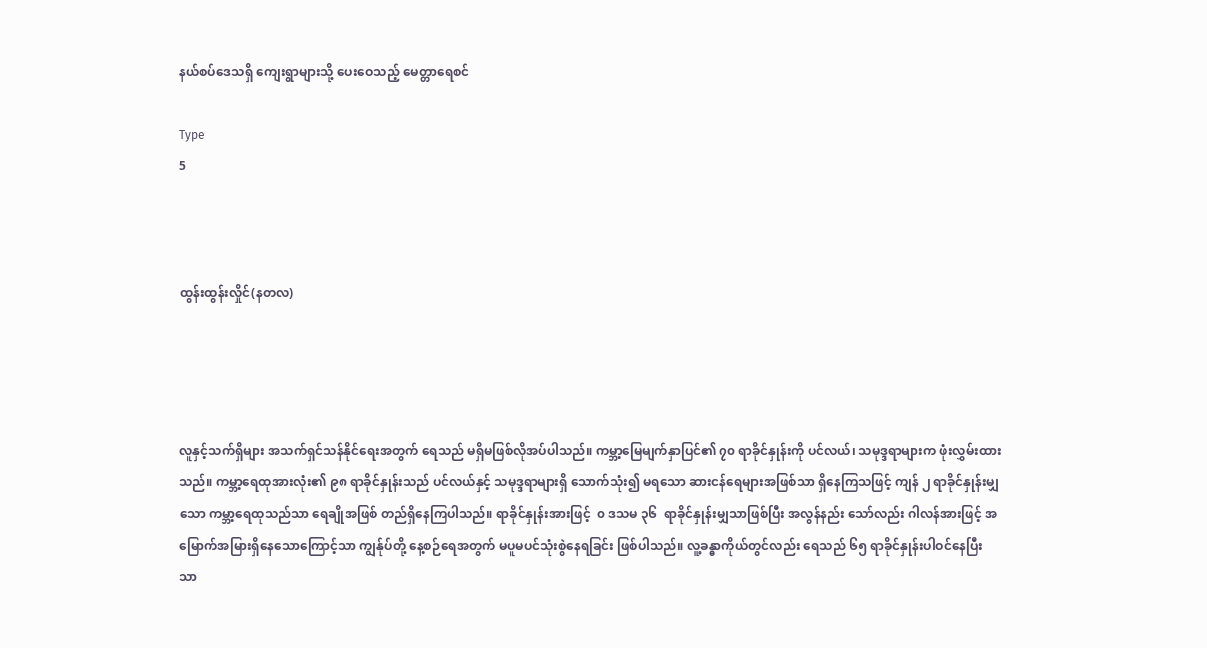နယ်စပ်ဒေသရှိ ကျေးရွာများသို့ ပေးဝေသည့် မေတ္တာရေစင်

Type
5



ထွန်းထွန်းလှိုင်(နတလ)




လူနှင့်သက်ရှိများ အသက်ရှင်သန်နိုင်ရေးအတွက် ရေသည် မရှိမဖြစ်လိုအပ်ပါသည်။ ကမ္ဘာ့မြေမျက်နှာပြင်၏ ၇၀ ရာခိုင်နှုန်းကို ပင်လယ်၊ သမုဒ္ဒရာများက ဖုံးလွှမ်းထားသည်။ ကမ္ဘာ့ရေထုအားလုံး၏ ၉၈ ရာခိုင်နှုန်းသည် ပင်လယ်နှင့် သမုဒ္ဒရာများရှိ သောက်သုံး၍ မရသော ဆားငန်ရေများအဖြစ်သာ ရှိနေကြသဖြင့် ကျန် ၂ ရာခိုင်နှုန်းမျှသော ကမ္ဘာ့ရေထုသည်သာ ရေချိုအဖြစ် တည်ရှိနေကြပါသည်။ ရာခိုင်နှုန်းအားဖြင့်  ၀ ဒသမ ၃၆  ရာခိုင်နှုန်းမျှသာဖြစ်ပြီး အလွန်နည်း သော်လည်း ဂါလန်အားဖြင့် အမြောက်အမြားရှိနေသောကြောင့်သာ ကျွန်ုပ်တို့ နေ့စဉ်ရေအတွက် မပူမပင်သုံးစွဲနေရခြင်း ဖြစ်ပါသည်။ လူ့ခန္ဓာကိုယ်တွင်လည်း ရေသည် ၆၅ ရာခိုင်နှုန်းပါဝင်နေပြီး သာ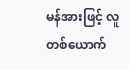မန်အားဖြင့် လူတစ်ယောက်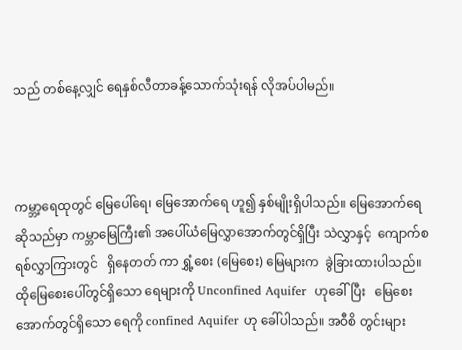သည် တစ်နေ့လျှင် ရေနှစ်လီတာခန့်သောက်သုံးရန် လိုအပ်ပါမည်။



ကမ္ဘာ့ရေထုတွင် မြေပေါ်ရေ၊ မြေအောက်ရေ ဟူ၍ နှစ်မျိုးရှိပါသည်။ မြေအောက်ရေဆိုသည်မှာ ကမ္ဘာမြေကြီး၏ အပေါ်ယံမြေလွှာအောက်တွင်ရှိပြီး သဲလွှာနှင့်  ကျောက်စရစ်လွှာကြားတွင်   ရှိနေတတ် ကာ ရွှံ့စေး (မြေစေး) မြေများက  ခွဲခြားထားပါသည်။ ထိုမြေစေးပေါ်တွင်ရှိသော ရေများကို Unconfined Aquifer  ဟုခေါ်ပြီး   မြေစေးအောက်တွင်ရှိသော ရေကို confined Aquifer ဟု ခေါ်ပါသည်။ အဝီစိ တွင်းများ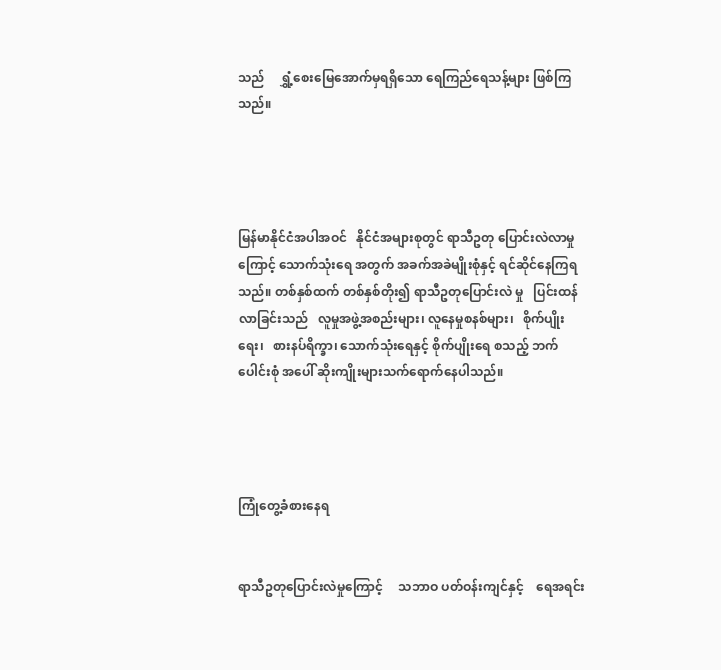သည်     ရွှံ့စေးမြေအောက်မှရရှိသော ရေကြည်ရေသန့်များ ဖြစ်ကြသည်။




မြန်မာနိုင်ငံအပါအဝင်   နိုင်ငံအများစုတွင် ရာသီဥတု ပြောင်းလဲလာမှုကြောင့် သောက်သုံးရေ အတွက် အခက်အခဲမျိုးစုံနှင့် ရင်ဆိုင်နေကြရသည်။ တစ်နှစ်ထက် တစ်နှစ်တိုး၍ ရာသီဥတုပြောင်းလဲ မှု   ပြင်းထန်လာခြင်းသည်   လူမှုအဖွဲ့အစည်းများ၊ လူနေမှုစနစ်များ၊   စိုက်ပျိုးရေး၊   စားနပ်ရိက္ခာ၊ သောက်သုံးရေနှင့် စိုက်ပျိုးရေ စသည့် ဘက်ပေါင်းစုံ အပေါ် ဆိုးကျိုးများသက်ရောက်နေပါသည်။




ကြုံတွေ့ခံစားနေရ


ရာသီဥတုပြောင်းလဲမှုကြောင့်     သဘာဝ ပတ်ဝန်းကျင်နှင့်    ရေအရင်း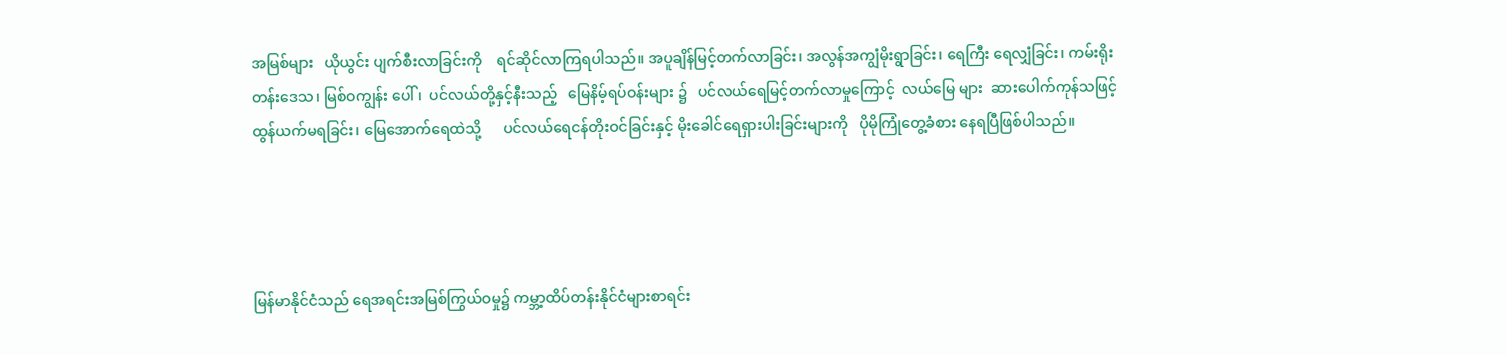အမြစ်များ   ယိုယွင်း ပျက်စီးလာခြင်းကို    ရင်ဆိုင်လာကြရပါသည်။ အပူချိန်မြင့်တက်လာခြင်း၊ အလွန်အကျွံမိုးရွာခြင်း၊ ရေကြီး ရေလျှံခြင်း၊ ကမ်းရိုးတန်းဒေသ၊ မြစ်ဝကျွန်း ပေါ်၊  ပင်လယ်တို့နှင့်နီးသည့်   မြေနိမ့်ရပ်ဝန်းများ ၌   ပင်လယ်ရေမြင့်တက်လာမှုကြောင့်  လယ်မြေ များ  ဆားပေါက်ကုန်သဖြင့်    ထွန်ယက်မရခြင်း၊ မြေအောက်ရေထဲသို့      ပင်လယ်ရေငန်တိုးဝင်ခြင်းနှင့် မိုးခေါင်ရေရှားပါးခြင်းများကို   ပိုမိုကြုံတွေ့ခံစား နေရပြီဖြစ်ပါသည်။




မြန်မာနိုင်ငံသည် ရေအရင်းအမြစ်ကြွယ်ဝမှု၌ ကမ္ဘာ့ထိပ်တန်းနိုင်ငံများစာရင်း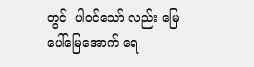တွင်  ပါဝင်သော် လည်း မြေပေါ်မြေအောက် ရေ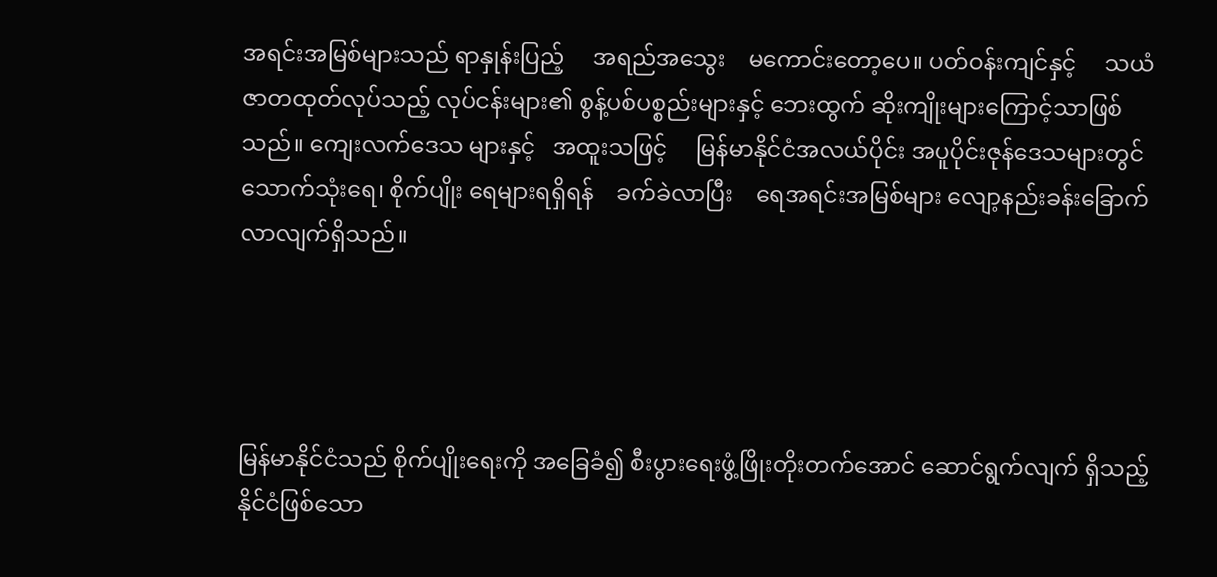အရင်းအမြစ်များသည် ရာနှုန်းပြည့်     အရည်အသွေး    မကောင်းတော့ပေ။ ပတ်ဝန်းကျင်နှင့်     သယံဇာတထုတ်လုပ်သည့် လုပ်ငန်းများ၏ စွန့်ပစ်ပစ္စည်းများနှင့် ဘေးထွက် ဆိုးကျိုးများကြောင့်သာဖြစ်သည်။ ကျေးလက်ဒေသ များနှင့်   အထူးသဖြင့်     မြန်မာနိုင်ငံအလယ်ပိုင်း အပူပိုင်းဇုန်ဒေသများတွင် သောက်သုံးရေ၊ စိုက်ပျိုး ရေများရရှိရန်    ခက်ခဲလာပြီး    ရေအရင်းအမြစ်များ လျော့နည်းခန်းခြောက်လာလျက်ရှိသည်။




မြန်မာနိုင်ငံသည် စိုက်ပျိုးရေးကို အခြေခံ၍ စီးပွားရေးဖွံ့ဖြိုးတိုးတက်အောင် ဆောင်ရွက်လျက် ရှိသည့်   နိုင်ငံဖြစ်သော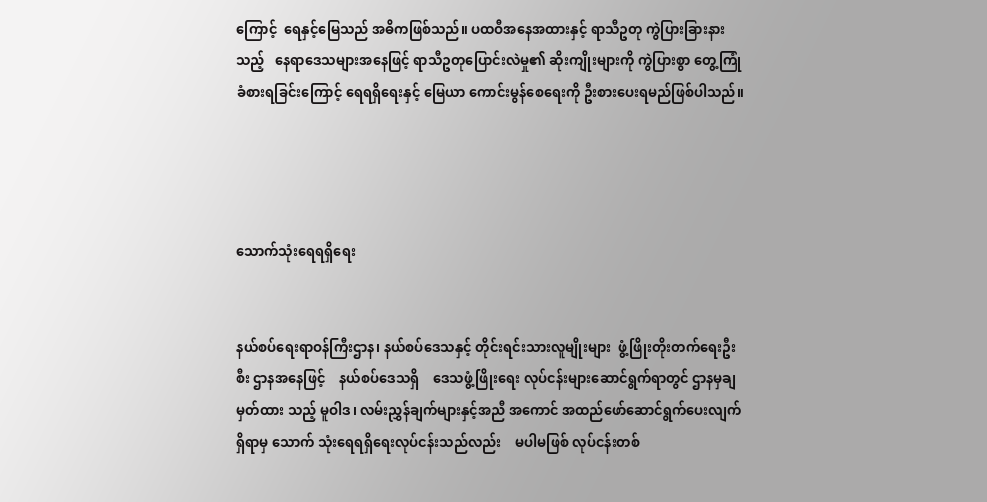ကြောင့်  ရေနှင့်မြေသည် အဓိကဖြစ်သည်။ ပထဝီအနေအထားနှင့် ရာသီဥတု ကွဲပြားခြားနားသည့်   နေရာဒေသများအနေဖြင့် ရာသီဥတုပြောင်းလဲမှု၏ ဆိုးကျိုးများကို ကွဲပြားစွာ တွေ့ကြုံခံစားရခြင်းကြောင့် ရေရရှိရေးနှင့် မြေယာ ကောင်းမွန်စေရေးကို ဦးစားပေးရမည်ဖြစ်ပါသည်။




သောက်သုံးရေရရှိရေး


နယ်စပ်ရေးရာဝန်ကြီးဌာန၊ နယ်စပ်ဒေသနှင့် တိုင်းရင်းသားလူမျိုးများ  ဖွံ့ဖြိုးတိုးတက်ရေးဦးစီး ဌာနအနေဖြင့်    နယ်စပ်ဒေသရှိ    ဒေသဖွံ့ဖြိုးရေး လုပ်ငန်းများဆောင်ရွက်ရာတွင် ဌာနမှချမှတ်ထား သည့် မူဝါဒ၊ လမ်းညွှန်ချက်များနှင့်အညီ အကောင် အထည်ဖော်ဆောင်ရွက်ပေးလျက်ရှိရာမှ သောက် သုံးရေရရှိရေးလုပ်ငန်းသည်လည်း    မပါမဖြစ် လုပ်ငန်းတစ်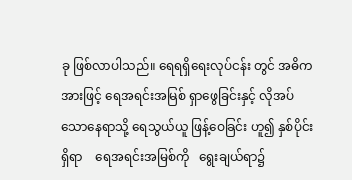ခု ဖြစ်လာပါသည်။ ရေရရှိရေးလုပ်ငန်း တွင် အဓိကအားဖြင့် ရေအရင်းအမြစ် ရှာဖွေခြင်းနှင့် လိုအပ်သောနေရာသို့ ရေသွယ်ယူ ဖြန့်ဝေခြင်း ဟူ၍ နှစ်ပိုင်းရှိရာ    ရေအရင်းအမြစ်ကို   ရွေးချယ်ရာ၌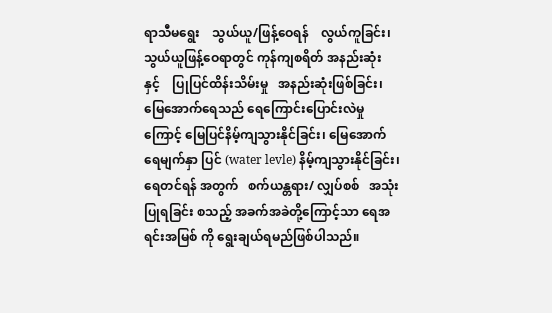ရာသီမရွေး    သွယ်ယူ/ဖြန့်ဝေရန်    လွယ်ကူခြင်း၊ သွယ်ယူဖြန့်ဝေရာတွင် ကုန်ကျစရိတ် အနည်းဆုံး နှင့်    ပြုပြင်ထိန်းသိမ်းမှု   အနည်းဆုံးဖြစ်ခြင်း၊ မြေအောက်ရေသည် ရေကြောင်းပြောင်းလဲမှုကြောင့် မြေပြင်နိမ့်ကျသွားနိုင်ခြင်း၊ မြေအောက်ရေမျက်နှာ ပြင် (water levle) နိမ့်ကျသွားနိုင်ခြင်း၊ ရေတင်ရန် အတွက်   စက်ယန္တရား/ လျှပ်စစ်   အသုံးပြုရခြင်း စသည့် အခက်အခဲတို့ကြောင့်သာ ရေအရင်းအမြစ် ကို ရွေးချယ်ရမည်ဖြစ်ပါသည်။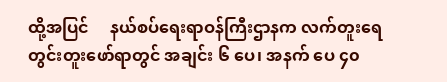ထို့အပြင်     နယ်စပ်ရေးရာဝန်ကြီးဌာနက လက်တူးရေတွင်းတူးဖော်ရာတွင် အချင်း ၆ ပေ၊ အနက် ပေ ၄၀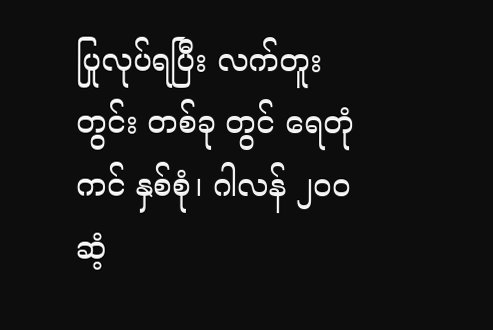ပြုလုပ်ရပြီး လက်တူးတွင်း တစ်ခု တွင် ရေတုံကင် နှစ်စုံ၊ ဂါလန် ၂၀၀ ဆံ့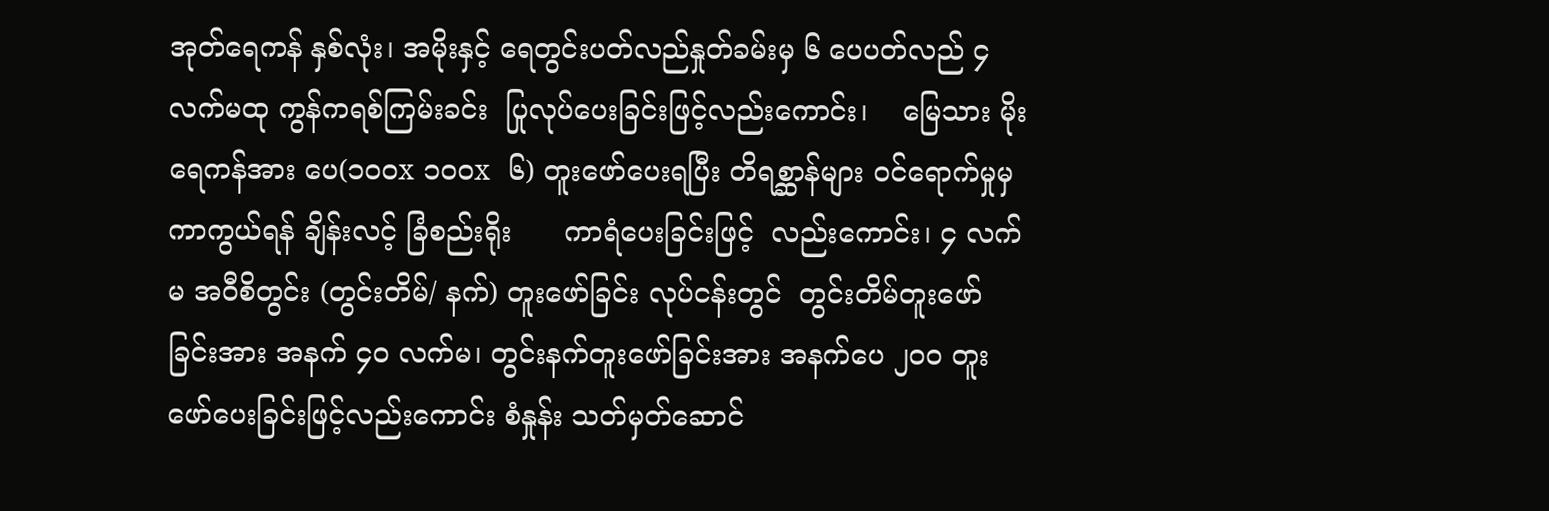အုတ်ရေကန် နှစ်လုံး၊ အမိုးနှင့် ရေတွင်းပတ်လည်နှုတ်ခမ်းမှ ၆ ပေပတ်လည် ၄ လက်မထု ကွန်ကရစ်ကြမ်းခင်း  ပြုလုပ်ပေးခြင်းဖြင့်လည်းကောင်း၊    မြေသား မိုးရေကန်အား ပေ(၁၀၀x ၁၀၀x  ၆) တူးဖော်ပေးရပြီး တိရစ္ဆာန်များ ဝင်ရောက်မှုမှ ကာကွယ်ရန် ချိန်းလင့် ခြံစည်းရိုး      ကာရံပေးခြင်းဖြင့်  လည်းကောင်း၊ ၄ လက်မ အဝီစိတွင်း (တွင်းတိမ်/ နက်) တူးဖော်ခြင်း လုပ်ငန်းတွင်  တွင်းတိမ်တူးဖော်ခြင်းအား အနက် ၄၀ လက်မ၊ တွင်းနက်တူးဖော်ခြင်းအား အနက်ပေ ၂၀၀ တူးဖော်ပေးခြင်းဖြင့်လည်းကောင်း စံနှုန်း သတ်မှတ်ဆောင်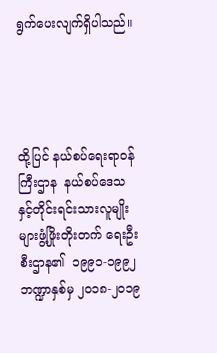ရွက်ပေးလျက်ရှိပါသည်။




ထို့ပြင် နယ်စပ်ရေးရာဝန်ကြီးဌာန  နယ်စပ်ဒေသနှင့်တိုင်းရင်းသားလူမျိုးများဖွံ့ဖြိုးတိုးတက် ရေးဦးစီးဌာန၏  ၁၉၉၁-၁၉၉၂   ဘဏ္ဍာနှစ်မှ ၂၀၁၈-၂၀၁၉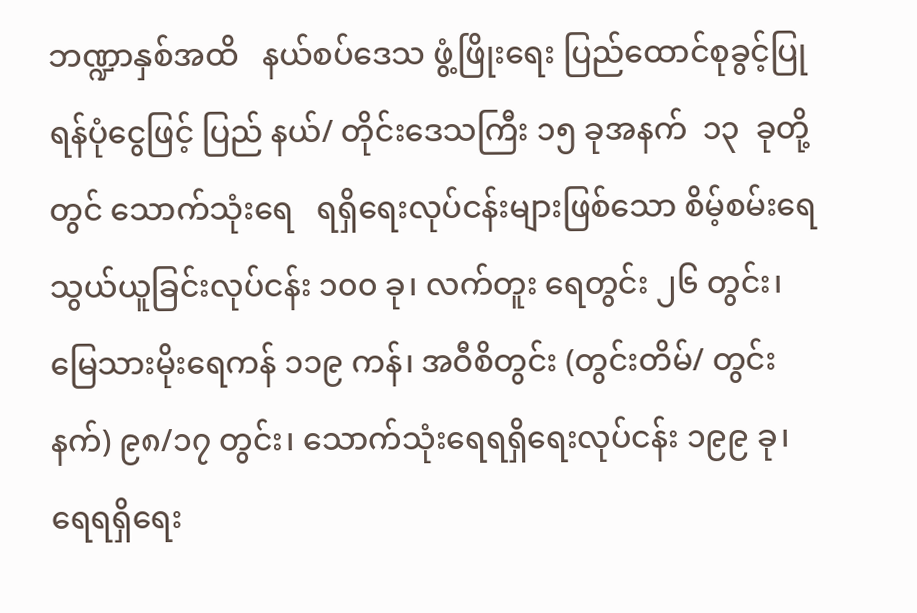ဘဏ္ဍာနှစ်အထိ   နယ်စပ်ဒေသ ဖွံ့ဖြိုးရေး ပြည်ထောင်စုခွင့်ပြုရန်ပုံငွေဖြင့် ပြည် နယ်/ တိုင်းဒေသကြီး ၁၅ ခုအနက်  ၁၃  ခုတို့တွင် သောက်သုံးရေ   ရရှိရေးလုပ်ငန်းများဖြစ်သော စိမ့်စမ်းရေသွယ်ယူခြင်းလုပ်ငန်း ၁၀၀ ခု၊ လက်တူး ရေတွင်း ၂၆ တွင်း၊ မြေသားမိုးရေကန် ၁၁၉ ကန်၊ အဝီစိတွင်း (တွင်းတိမ်/ တွင်းနက်) ၉၈/၁၇ တွင်း၊ သောက်သုံးရေရရှိရေးလုပ်ငန်း ၁၉၉ ခု၊ ရေရရှိရေး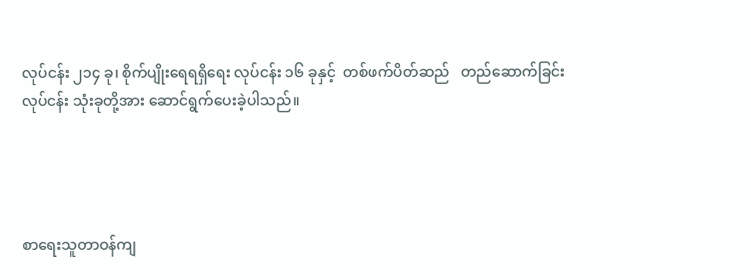လုပ်ငန်း ၂၁၄ ခု၊ စိုက်ပျိုးရေရရှိရေး လုပ်ငန်း ၁၆ ခုနှင့်  တစ်ဖက်ပိတ်ဆည်   တည်ဆောက်ခြင်း လုပ်ငန်း သုံးခုတို့အား ဆောင်ရွက်ပေးခဲ့ပါသည်။




စာရေးသူတာဝန်ကျ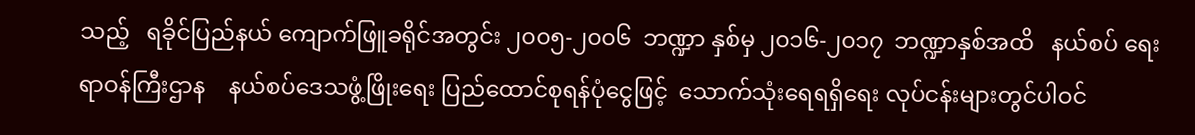သည့်   ရခိုင်ပြည်နယ် ကျောက်ဖြူခရိုင်အတွင်း ၂၀၀၅-၂၀၀၆  ဘဏ္ဍာ နှစ်မှ ၂၀၁၆-၂၀၁၇  ဘဏ္ဍာနှစ်အထိ   နယ်စပ် ရေးရာဝန်ကြီးဌာန    နယ်စပ်ဒေသဖွံ့ဖြိုးရေး ပြည်ထောင်စုရန်ပုံငွေဖြင့်  သောက်သုံးရေရရှိရေး လုပ်ငန်းများတွင်ပါဝင်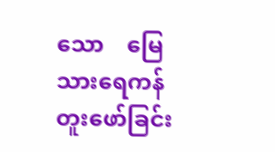သော    မြေသားရေကန် တူးဖော်ခြင်း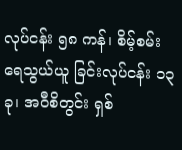လုပ်ငန်း ၅၈ ကန်၊ စိမ့်စမ်းရေသွယ်ယူ ခြင်းလုပ်ငန်း ၁၃ ခု၊ အဝီစိတွင်း ရှစ်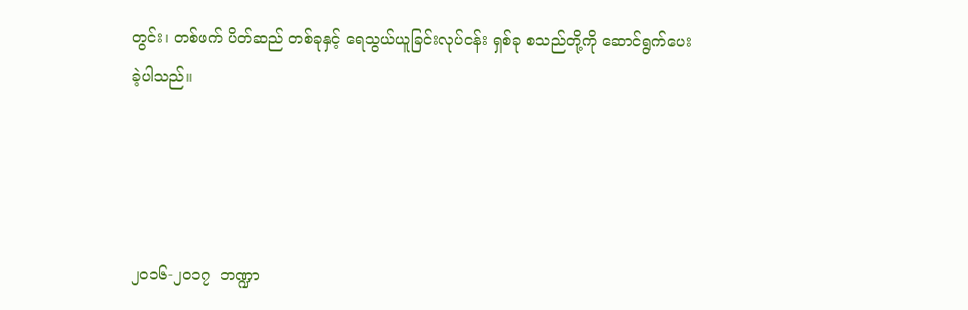တွင်း၊ တစ်ဖက် ပိတ်ဆည် တစ်ခုနှင့် ရေသွယ်ယူခြင်းလုပ်ငန်း ရှစ်ခု စသည်တို့ကို ဆောင်ရွက်ပေးခဲ့ပါသည်။




၂၀၁၆-၂၀၁၇  ဘဏ္ဍာ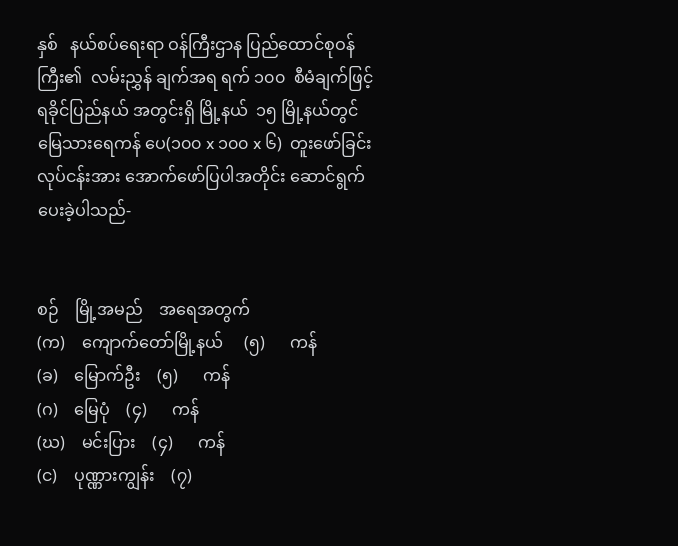နှစ်   နယ်စပ်ရေးရာ ဝန်ကြီးဌာန ပြည်ထောင်စုဝန်ကြီး၏  လမ်းညွှန် ချက်အရ ရက် ၁၀၀  စီမံချက်ဖြင့် ရခိုင်ပြည်နယ် အတွင်းရှိ မြို့နယ်  ၁၅ မြို့နယ်တွင် မြေသားရေကန် ပေ(၁၀၀ x ၁၀၀ x ၆)  တူးဖော်ခြင်းလုပ်ငန်းအား အောက်ဖော်ပြပါအတိုင်း ဆောင်ရွက်ပေးခဲ့ပါသည်-


စဉ်    မြို့အမည်    အရေအတွက်
(က)    ကျောက်တော်မြို့နယ်     (၅)      ကန်
(ခ)    မြောက်ဦး    (၅)      ကန်
(ဂ)    မြေပုံ    (၄)      ကန်
(ဃ)    မင်းပြား    (၄)      ကန်
(င)    ပုဏ္ဏားကျွန်း    (၇)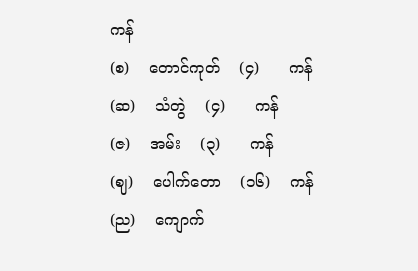ကန်
(စ)    တောင်ကုတ်    (၄)      ကန်
(ဆ)    သံတွဲ    (၄)      ကန်
(ဇ)    အမ်း    (၃)      ကန်
(ဈ)    ပေါက်တော    (၁၆)    ကန်
(ည)    ကျောက်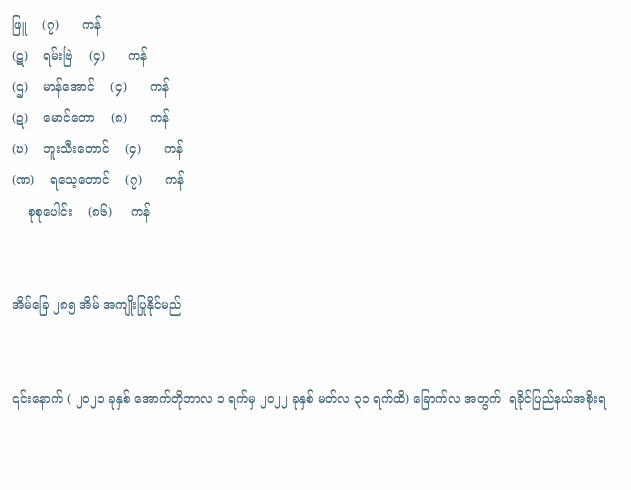ဖြူ    (၇)      ကန်
(ဋ)    ရမ်းဗြဲ    (၄)      ကန်
(ဌ)    မာန်အောင်    (၄)      ကန်
(ဍ)    မောင်တော    (၈)      ကန်
(ဎ)    ဘူးသီးတောင်    (၄)      ကန်
(ဏ)    ရသေ့တောင်    (၇)      ကန်
    စုစုပေါင်း    (၈၆)     ကန်


အိမ်ခြေ ၂၈၅ အိမ် အကျိုးပြုနိုင်မည်


၎င်းနောက် ( ၂၀၂၁ ခုနှစ် အောက်တိုဘာလ ၁ ရက်မှ ၂၀၂၂ ခုနှစ် မတ်လ ၃၁ ရက်ထိ) ခြောက်လ အတွက်  ရခိုင်ပြည်နယ်အစိုးရ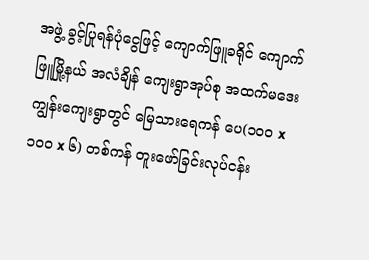အဖွဲ့ ခွင့်ပြုရန်ပုံငွေဖြင့် ကျောက်ဖြူခရိုင် ကျောက်ဖြူမြို့နယ် အလံချိန် ကျေးရွာအုပ်စု အထက်မဒေးကျွန်းကျေးရွာတွင် မြေသားရေကန် ပေ(၁၀၀ x ၁၀၀ x ၆) တစ်ကန် တူးဖော်ခြင်းလုပ်ငန်း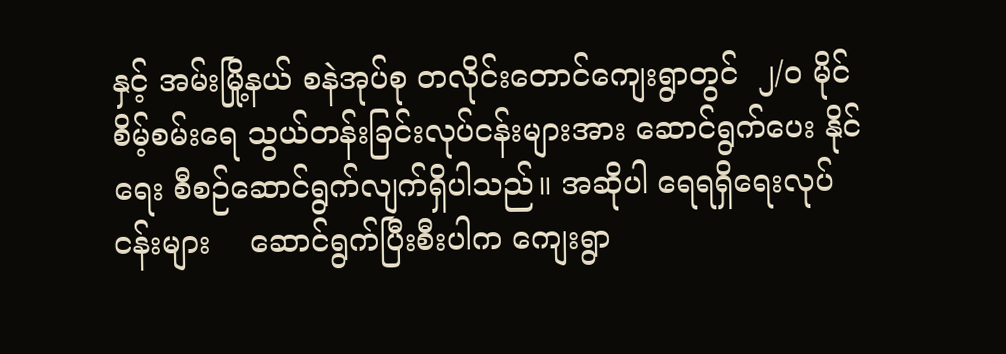နှင့် အမ်းမြို့နယ် စနဲအုပ်စု တလိုင်းတောင်ကျေးရွာတွင်  ၂/၀ မိုင် စိမ့်စမ်းရေ သွယ်တန်းခြင်းလုပ်ငန်းများအား ဆောင်ရွက်ပေး နိုင်ရေး စီစဉ်ဆောင်ရွက်လျက်ရှိပါသည်။ အဆိုပါ ရေရရှိရေးလုပ်ငန်းများ    ဆောင်ရွက်ပြီးစီးပါက ကျေးရွာ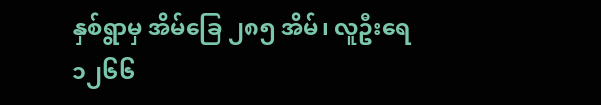နှစ်ရွာမှ အိမ်ခြေ ၂၈၅ အိမ်၊ လူဦးရေ ၁၂၆၆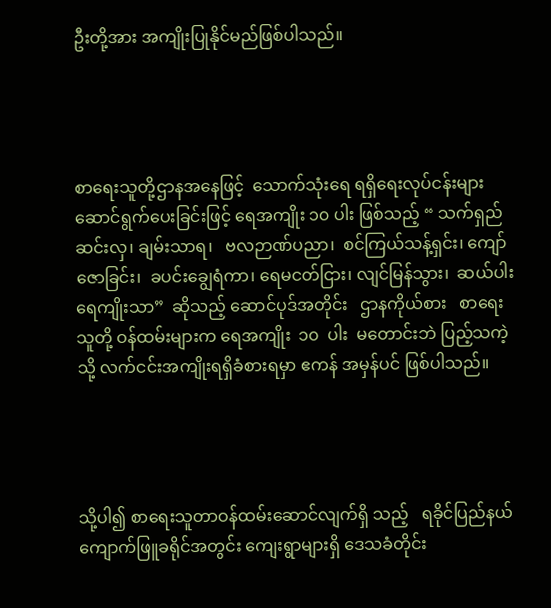ဦးတို့အား အကျိုးပြုနိုင်မည်ဖြစ်ပါသည်။




စာရေးသူတို့ဌာနအနေဖြင့်  သောက်သုံးရေ ရရှိရေးလုပ်ငန်းများ    ဆောင်ရွက်ပေးခြင်းဖြင့် ရေအကျိုး ၁၀ ပါး ဖြစ်သည့် “ သက်ရှည်ဆင်းလှ၊ ချမ်းသာရ၊   ဗလဉာဏ်ပညာ၊  စင်ကြယ်သန့်ရှင်း၊ ကျော်ဇောခြင်း၊  ခပင်းချွေရံကာ၊ ရေမငတ်ငြား၊ လျင်မြန်သွား၊  ဆယ်ပါးရေကျိုးသာ”  ဆိုသည့် ဆောင်ပုဒ်အတိုင်း   ဌာနကိုယ်စား   စာရေးသူတို့ ဝန်ထမ်းများက ရေအကျိုး  ၁၀  ပါး  မတောင်းဘဲ ပြည့်သကဲ့သို့ လက်ငင်းအကျိုးရရှိခံစားရမှာ ဧကန် အမှန်ပင် ဖြစ်ပါသည်။




သို့ပါ၍ စာရေးသူတာဝန်ထမ်းဆောင်လျက်ရှိ သည့်   ရခိုင်ပြည်နယ်  ကျောက်ဖြူခရိုင်အတွင်း ကျေးရွာများရှိ ဒေသခံတိုင်း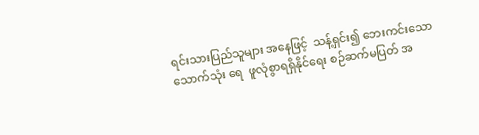ရင်းသားပြည်သူများ အနေဖြင့်  သန့်ရှင်း၍ ဘေးကင်းသော သောက်သုံး ရေ  ဖူလုံစွာရရှိနိုင်ရေး စဉ်ဆက်မပြတ် အ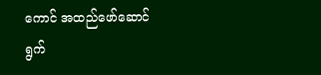ကောင် အထည်ဖော်ဆောင်ရွက်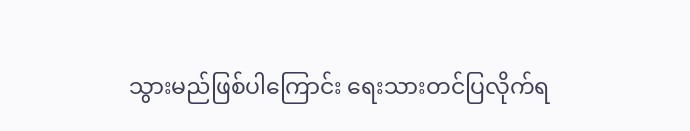သွားမည်ဖြစ်ပါကြောင်း ရေးသားတင်ပြလိုက်ရ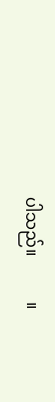ပါသည်။           ။